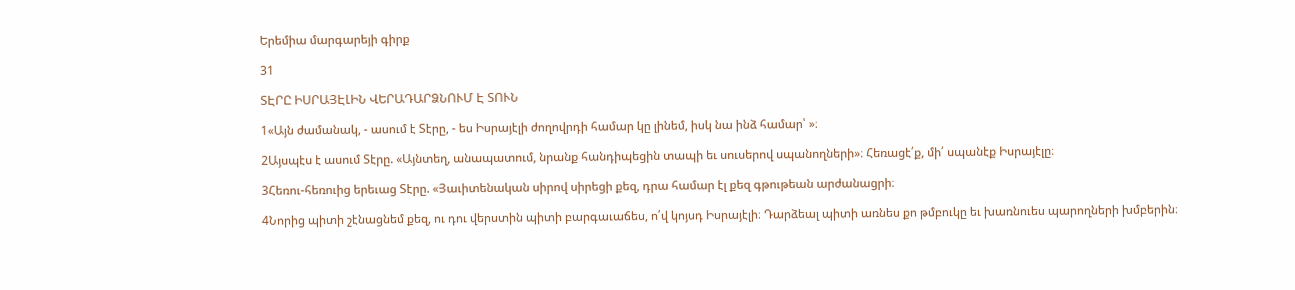Երեմիա մարգարեյի գիրք

31

ՏԷՐԸ ԻՍՐԱՅԷԼԻՆ ՎԵՐԱԴԱՐՁՆՈՒՄ Է ՏՈՒՆ

1«Այն ժամանակ, - ասում է Տէրը, - ես Իսրայէլի ժողովրդի համար կը լինեմ, իսկ նա ինձ համար՝ »։

2Այսպէս է ասում Տէրը. «Այնտեղ, անապատում, նրանք հանդիպեցին տապի եւ սուսերով սպանողների»։ Հեռացէ՛ք, մի՛ սպանէք Իսրայէլը։

3Հեռու-հեռուից երեւաց Տէրը. «Յաւիտենական սիրով սիրեցի քեզ, դրա համար էլ քեզ գթութեան արժանացրի։

4Նորից պիտի շէնացնեմ քեզ, ու դու վերստին պիտի բարգաւաճես, ո՛վ կոյսդ Իսրայէլի։ Դարձեալ պիտի առնես քո թմբուկը եւ խառնուես պարողների խմբերին։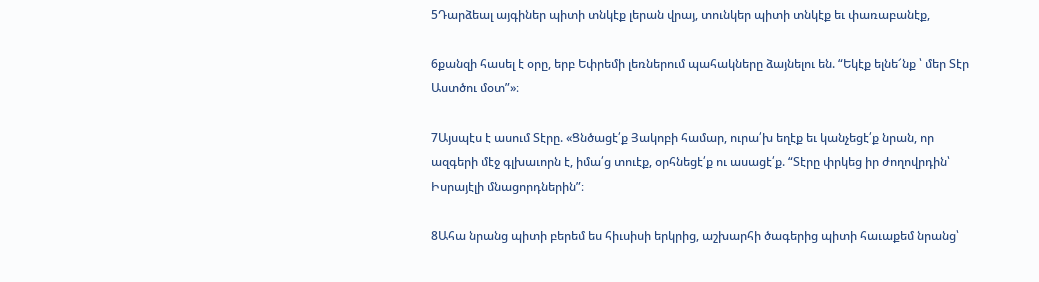5Դարձեալ այգիներ պիտի տնկէք լերան վրայ, տունկեր պիտի տնկէք եւ փառաբանէք,

6քանզի հասել է օրը, երբ Եփրեմի լեռներում պահակները ձայնելու են. “Եկէք ելնե՜նք ՝ մեր Տէր Աստծու մօտ”»։

7Այսպէս է ասում Տէրը. «Ցնծացէ՛ք Յակոբի համար, ուրա՛խ եղէք եւ կանչեցէ՛ք նրան, որ ազգերի մէջ գլխաւորն է, իմա՛ց տուէք, օրհնեցէ՛ք ու ասացէ՛ք. “Տէրը փրկեց իր ժողովրդին՝ Իսրայէլի մնացորդներին”։

8Ահա նրանց պիտի բերեմ ես հիւսիսի երկրից, աշխարհի ծագերից պիտի հաւաքեմ նրանց՝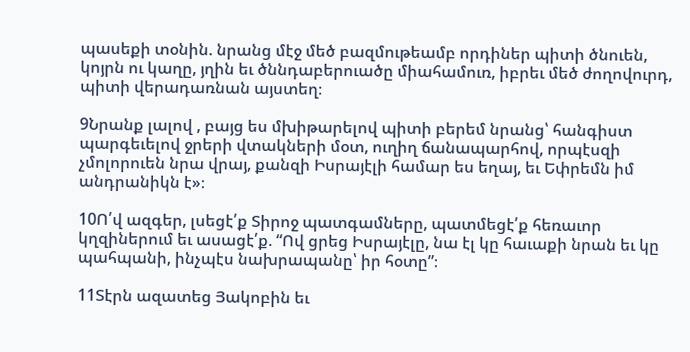պասեքի տօնին. նրանց մէջ մեծ բազմութեամբ որդիներ պիտի ծնուեն, կոյրն ու կաղը, յղին եւ ծննդաբերուածը միահամուռ, իբրեւ մեծ ժողովուրդ, պիտի վերադառնան այստեղ։

9Նրանք լալով , բայց ես մխիթարելով պիտի բերեմ նրանց՝ հանգիստ պարգեւելով ջրերի վտակների մօտ, ուղիղ ճանապարհով, որպէսզի չմոլորուեն նրա վրայ, քանզի Իսրայէլի համար ես եղայ, եւ Եփրեմն իմ անդրանիկն է»։

10Ո՛վ ազգեր, լսեցէ՛ք Տիրոջ պատգամները, պատմեցէ՛ք հեռաւոր կղզիներում եւ ասացէ՛ք. “Ով ցրեց Իսրայէլը, նա էլ կը հաւաքի նրան եւ կը պահպանի, ինչպէս նախրապանը՝ իր հօտը”։

11Տէրն ազատեց Յակոբին եւ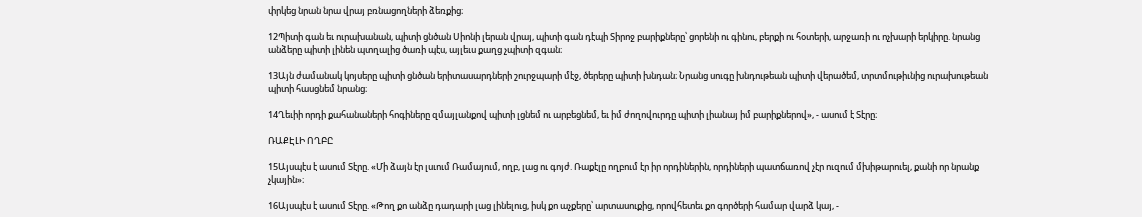փրկեց նրան նրա վրայ բռնացողների ձեռքից։

12Պիտի գան եւ ուրախանան, պիտի ցնծան Սիոնի լերան վրայ, պիտի գան դէպի Տիրոջ բարիքները՝ ցորենի ու գինու, բերքի ու հօտերի, արջառի ու ոչխարի երկիրը. նրանց անձերը պիտի լինեն պտղալից ծառի պէս, այլեւս քաղց չպիտի զգան։

13Այն ժամանակ կոյսերը պիտի ցնծան երիտասարդների շուրջպարի մէջ, ծերերը պիտի խնդան։ Նրանց սուգը խնդութեան պիտի վերածեմ, տրտմութիւնից ուրախութեան պիտի հասցնեմ նրանց։

14Ղեւիի որդի քահանաների հոգիները զմայլանքով պիտի լցնեմ ու արբեցնեմ, եւ իմ ժողովուրդը պիտի լիանայ իմ բարիքներով», - ասում է Տէրը։

ՌԱՔԷԼԻ ՈՂԲԸ

15Այսպէս է ասում Տէրը. «Մի ձայն էր լսւում Ռամայում, ողբ, լաց ու գոյժ. Ռաքէլը ողբում էր իր որդիներին, որդիների պատճառով չէր ուզում մխիթարուել, քանի որ նրանք չկային»։

16Այսպէս է ասում Տէրը. «Թող քո անձը դադարի լաց լինելուց, իսկ քո աչքերը՝ արտասուքից, որովհետեւ քո գործերի համար վարձ կայ, -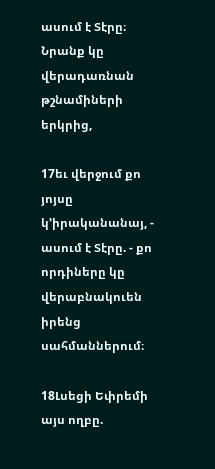ասում է Տէրը։ Նրանք կը վերադառնան թշնամիների երկրից,

17եւ վերջում քո յոյսը կ’իրականանայ, - ասում է Տէրը. - քո որդիները կը վերաբնակուեն իրենց սահմաններում։

18Լսեցի Եփրեմի այս ողբը.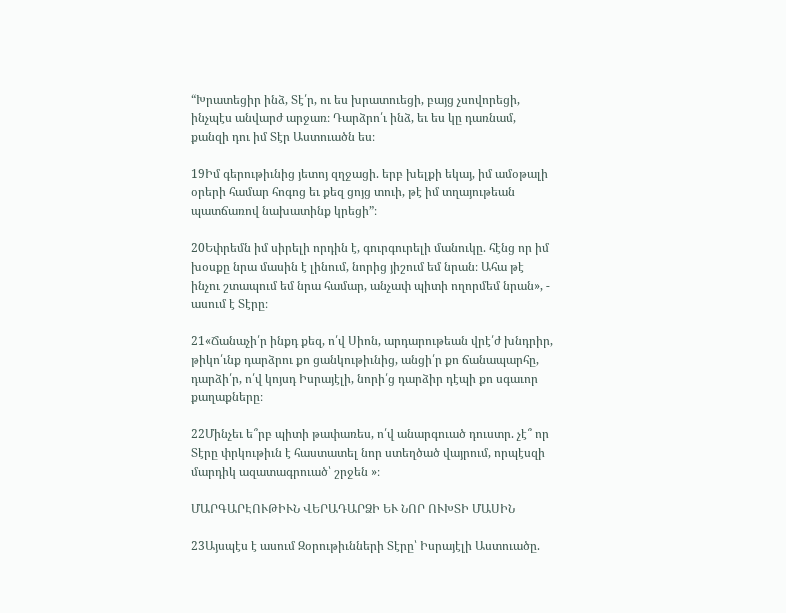“Խրատեցիր ինձ, Տէ՛ր, ու ես խրատուեցի, բայց չսովորեցի, ինչպէս անվարժ արջառ։ Դարձրո՛ւ ինձ, եւ ես կը դառնամ, քանզի դու իմ Տէր Աստուածն ես։

19Իմ գերութիւնից յետոյ զղջացի. երբ խելքի եկայ, իմ ամօթալի օրերի համար հոգոց եւ քեզ ցոյց տուի, թէ իմ տղայութեան պատճառով նախատինք կրեցի”։

20Եփրեմն իմ սիրելի որդին է, գուրգուրելի մանուկը. հէնց որ իմ խօսքը նրա մասին է լինում, նորից յիշում եմ նրան։ Ահա թէ ինչու շտապում եմ նրա համար, անչափ պիտի ողորմեմ նրան», - ասում է Տէրը։

21«Ճանաչի՛ր ինքդ քեզ, ո՛վ Սիոն, արդարութեան վրէ՛ժ խնդրիր, թիկո՛ւնք դարձրու քո ցանկութիւնից, անցի՛ր քո ճանապարհը, դարձի՛ր, ո՛վ կոյսդ Իսրայէլի, նորի՛ց դարձիր դէպի քո սգաւոր քաղաքները։

22Մինչեւ ե՞րբ պիտի թափառես, ո՛վ անարգուած դուստր. չէ՞ որ Տէրը փրկութիւն է հաստատել նոր ստեղծած վայրում, որպէսզի մարդիկ ազատագրուած՝ շրջեն »։

ՄԱՐԳԱՐԷՈՒԹԻՒՆ ՎԵՐԱԴԱՐՁԻ ԵՒ ՆՈՐ ՈՒԽՏԻ ՄԱՍԻՆ

23Այսպէս է ասում Զօրութիւնների Տէրը՝ Իսրայէլի Աստուածը.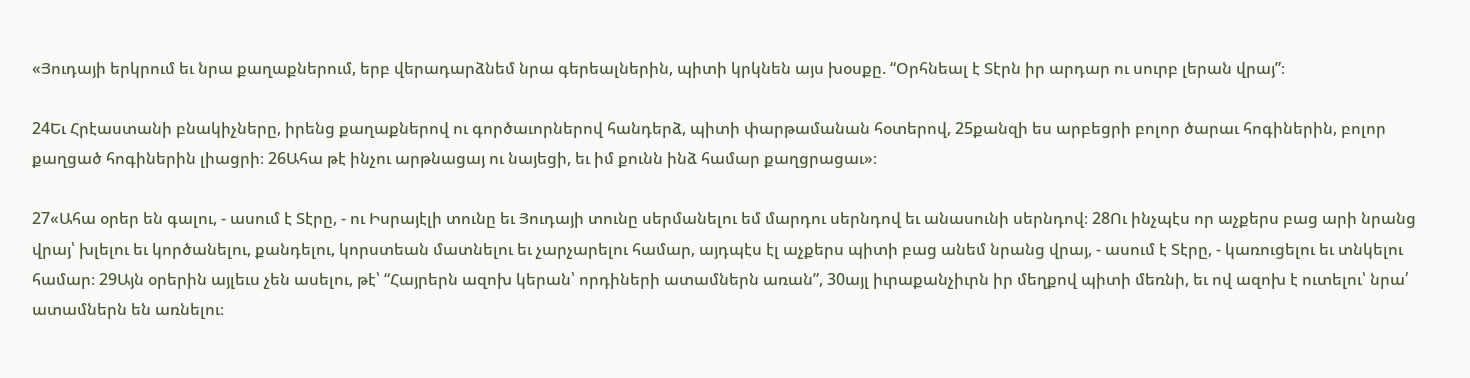«Յուդայի երկրում եւ նրա քաղաքներում, երբ վերադարձնեմ նրա գերեալներին, պիտի կրկնեն այս խօսքը. “Օրհնեալ է Տէրն իր արդար ու սուրբ լերան վրայ”։

24Եւ Հրէաստանի բնակիչները, իրենց քաղաքներով ու գործաւորներով հանդերձ, պիտի փարթամանան հօտերով, 25քանզի ես արբեցրի բոլոր ծարաւ հոգիներին, բոլոր քաղցած հոգիներին լիացրի։ 26Ահա թէ ինչու արթնացայ ու նայեցի, եւ իմ քունն ինձ համար քաղցրացաւ»։

27«Ահա օրեր են գալու, - ասում է Տէրը, - ու Իսրայէլի տունը եւ Յուդայի տունը սերմանելու եմ մարդու սերնդով եւ անասունի սերնդով։ 28Ու ինչպէս որ աչքերս բաց արի նրանց վրայ՝ խլելու եւ կործանելու, քանդելու, կորստեան մատնելու եւ չարչարելու համար, այդպէս էլ աչքերս պիտի բաց անեմ նրանց վրայ, - ասում է Տէրը, - կառուցելու եւ տնկելու համար։ 29Այն օրերին այլեւս չեն ասելու, թէ՝ “Հայրերն ազոխ կերան՝ որդիների ատամներն առան”, 30այլ իւրաքանչիւրն իր մեղքով պիտի մեռնի, եւ ով ազոխ է ուտելու՝ նրա՛ ատամներն են առնելու։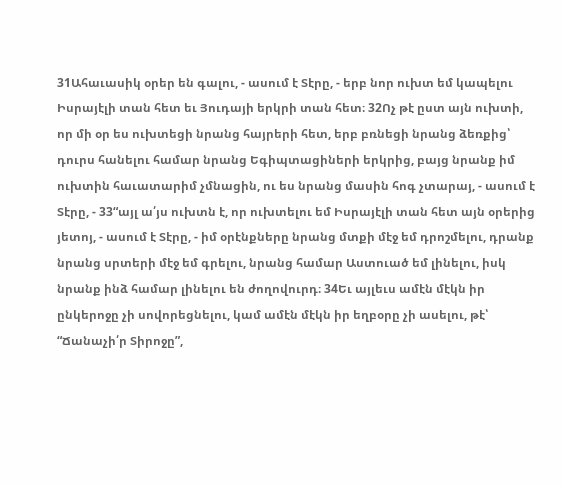31Ահաւասիկ օրեր են գալու, - ասում է Տէրը, - երբ նոր ուխտ եմ կապելու Իսրայէլի տան հետ եւ Յուդայի երկրի տան հետ։ 32Ոչ թէ ըստ այն ուխտի, որ մի օր ես ուխտեցի նրանց հայրերի հետ, երբ բռնեցի նրանց ձեռքից՝ դուրս հանելու համար նրանց Եգիպտացիների երկրից, բայց նրանք իմ ուխտին հաւատարիմ չմնացին, ու ես նրանց մասին հոգ չտարայ, - ասում է Տէրը, - 33“այլ ա՛յս ուխտն է, որ ուխտելու եմ Իսրայէլի տան հետ այն օրերից յետոյ, - ասում է Տէրը, - իմ օրէնքները նրանց մտքի մէջ եմ դրոշմելու, դրանք նրանց սրտերի մէջ եմ գրելու, նրանց համար Աստուած եմ լինելու, իսկ նրանք ինձ համար լինելու են ժողովուրդ։ 34Եւ այլեւս ամէն մէկն իր ընկերոջը չի սովորեցնելու, կամ ամէն մէկն իր եղբօրը չի ասելու, թէ՝ “Ճանաչի՛ր Տիրոջը”,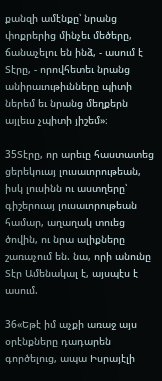քանզի ամէնքը՝ նրանց փոքրերից մինչեւ մեծերը, ճանաչելու են ինձ, - ասում է Տէրը, - որովհետեւ նրանց անիրաւութիւնները պիտի ներեմ եւ նրանց մեղքերն այլեւս չպիտի յիշեմ»։

35Տէրը, որ արեւը հաստատեց ցերեկուայ լուսաւորութեան, իսկ լուսինն ու աստղերը՝ գիշերուայ լուսաւորութեան համար, աղաղակ տուեց ծովին, ու նրա ալիքները շառաչում են. նա, որի անունը Տէր Ամենակալ է, այսպէս է ասում.

36«Եթէ իմ աչքի առաջ այս օրէնքները դադարեն գործելուց, ապա Իսրայէլի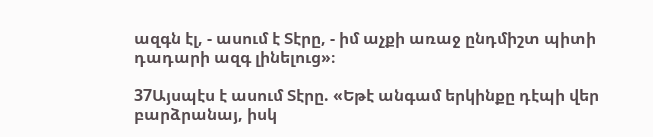ազգն էլ, - ասում է Տէրը, - իմ աչքի առաջ ընդմիշտ պիտի դադարի ազգ լինելուց»։

37Այսպէս է ասում Տէրը. «Եթէ անգամ երկինքը դէպի վեր բարձրանայ, իսկ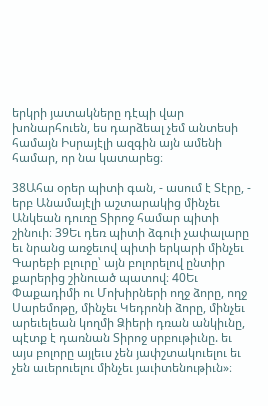երկրի յատակները դէպի վար խոնարհուեն, ես դարձեալ չեմ անտեսի համայն Իսրայէլի ազգին այն ամենի համար, որ նա կատարեց։

38Ահա օրեր պիտի գան, - ասում է Տէրը, - երբ Անամայէլի աշտարակից մինչեւ Անկեան դուռը Տիրոջ համար պիտի շինուի։ 39Եւ դեռ պիտի ձգուի չափալարը եւ նրանց առջեւով պիտի երկարի մինչեւ Գարեբի բլուրը՝ այն բոլորելով ընտիր քարերից շինուած պատով։ 40Եւ Փաքադիմի ու Մոխիրների ողջ ձորը, ողջ Սարեմոթը, մինչեւ Կեդրոնի ձորը, մինչեւ արեւելեան կողմի Ձիերի դռան անկիւնը, պէտք է դառնան Տիրոջ սրբութիւնը. եւ այս բոլորը այլեւս չեն յափշտակուելու եւ չեն աւերուելու մինչեւ յաւիտենութիւն»։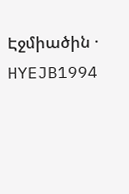Էջմիածին · HYEJB1994